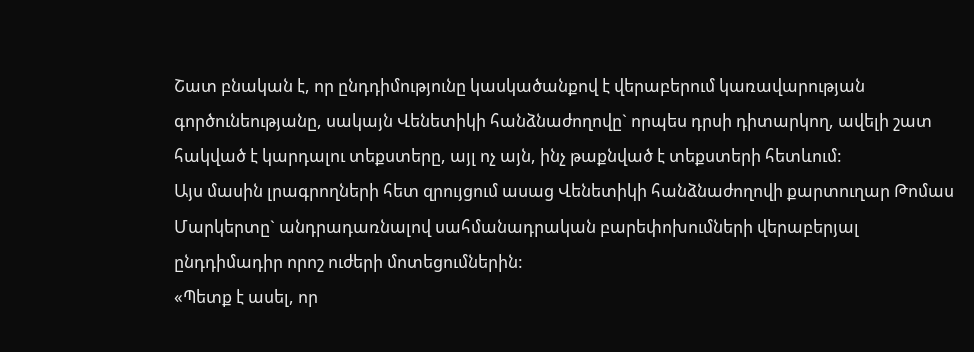Շատ բնական է, որ ընդդիմությունը կասկածանքով է վերաբերում կառավարության գործունեությանը, սակայն Վենետիկի հանձնաժողովը` որպես դրսի դիտարկող, ավելի շատ հակված է կարդալու տեքստերը, այլ ոչ այն, ինչ թաքնված է տեքստերի հետևում:
Այս մասին լրագրողների հետ զրույցում ասաց Վենետիկի հանձնաժողովի քարտուղար Թոմաս Մարկերտը` անդրադառնալով սահմանադրական բարեփոխումների վերաբերյալ ընդդիմադիր որոշ ուժերի մոտեցումներին:
«Պետք է ասել, որ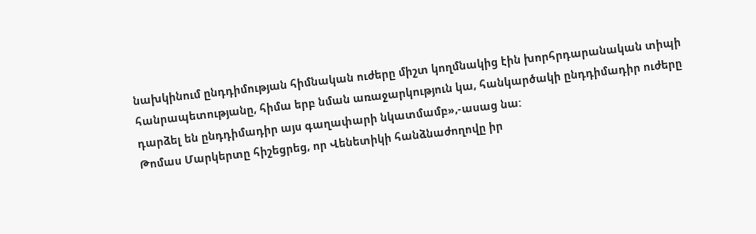նախկինում ընդդիմության հիմնական ուժերը միշտ կողմնակից էին խորհրդարանական տիպի հանրապետությանը, հիմա երբ նման առաջարկություն կա, հանկարծակի ընդդիմադիր ուժերը դարձել են ընդդիմադիր այս գաղափարի նկատմամբ»,-ասաց նա:
Թոմաս Մարկերտը հիշեցրեց, որ Վենետիկի հանձնաժողովը իր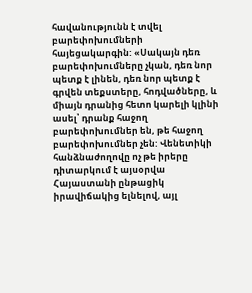հավանությունն է տվել բարեփոխումների հայեցակարգին: «Սակայն դեռ բարեփոխումները չկան, դեռ նոր պետք է լինեն, դեռ նոր պետք է գրվեն տեքստերը, հոդվածները, և միայն դրանից հետո կարելի կլինի ասել՝ դրանք հաջող բարեփոխումներ են, թե հաջող բարեփոխումներ չեն: Վենետիկի հանձնաժողովը ոչ թե իրերը դիտարկում է այսօրվա Հայաստանի ընթացիկ իրավիճակից ելնելով, այլ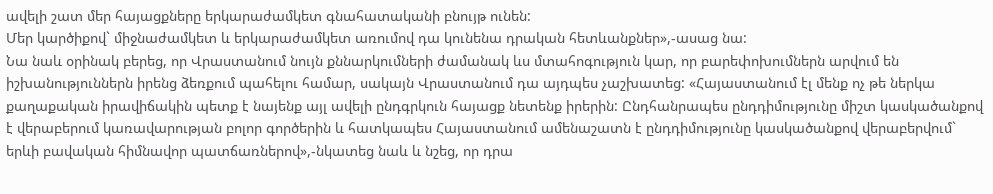ավելի շատ մեր հայացքները երկարաժամկետ գնահատականի բնույթ ունեն:
Մեր կարծիքով` միջնաժամկետ և երկարաժամկետ առումով դա կունենա դրական հետևանքներ»,-ասաց նա:
Նա նաև օրինակ բերեց, որ Վրաստանում նույն քննարկումների ժամանակ ևս մտահոգություն կար, որ բարեփոխումներն արվում են իշխանություններն իրենց ձեռքում պահելու համար, սակայն Վրաստանում դա այդպես չաշխատեց: «Հայաստանում էլ մենք ոչ թե ներկա քաղաքական իրավիճակին պետք է նայենք այլ ավելի ընդգրկուն հայացք նետենք իրերին: Ընդհանրապես ընդդիմությունը միշտ կասկածանքով է վերաբերում կառավարության բոլոր գործերին և հատկապես Հայաստանում ամենաշատն է ընդդիմությունը կասկածանքով վերաբերվում` երևի բավական հիմնավոր պատճառներով»,-նկատեց նաև և նշեց, որ դրա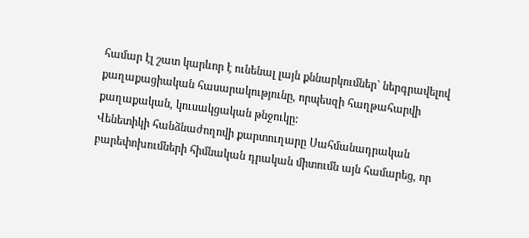համար էլ շատ կարևոր է ունենալ լայն քննարկումներ` ներգրավելով քաղաքացիական հասարակությունը, որպեսզի հաղթահարվի քաղաքական, կուսակցական թնջուկը:
Վենետիկի հանձնաժողովի քարտուղարը Սահմանադրական բարեփոխումների հիմնական դրական միտումն այն համարեց, որ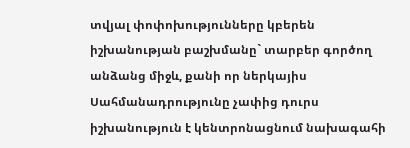տվյալ փոփոխությունները կբերեն իշխանության բաշխմանը` տարբեր գործող անձանց միջև, քանի որ ներկայիս Սահմանադրությունը չափից դուրս իշխանություն է կենտրոնացնում նախագահի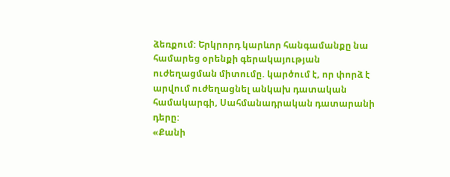ձեռքում: Երկրորդ կարևոր հանգամանքը նա համարեց օրենքի գերակայության ուժեղացման միտումը. կարծում է, որ փորձ է արվում ուժեղացնել անկախ դատական համակարգի, Սահմանադրական դատարանի դերը:
«Քանի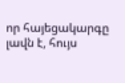որ հայեցակարգը լավն է, հույս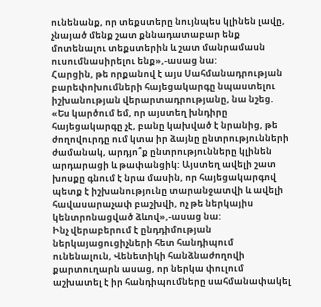ունենանք, որ տեքստերը նույնպես կլինեն լավը, չնայած մենք շատ քննադատաբար ենք մոտենալու տեքստերին և շատ մանրամասն ուսումնասիրելու ենք»,-ասաց նա:
Հարցին, թե որքանով է այս Սահմանադրության բարեփոխումների հայեցակարգը նպաստելու իշխանության վերարտադրությանը, նա նշեց. «Ես կարծում եմ, որ այստեղ խնդիրը հայեցակարգը չէ, բանը կախված է նրանից, թե ժողովուրդը ում կտա իր ձայնը ընտրությունների ժամանակ, արդյո՞ք ընտրությունները կլինեն արդարացի և թափանցիկ: Այստեղ ավելի շատ խոսքը գնում է նրա մասին, որ հայեցակարգով պետք է իշխանությունը տարանջատվի և ավելի հավասարաչափ բաշխվի, ոչ թե ներկայիս կենտրոնացված ձևով»,-ասաց նա:
Ինչ վերաբերում է ընդդիմության ներկայացուցիչների հետ հանդիպում ունենալուն, Վենետիկի հանձնաժողովի քարտուղարն ասաց, որ ներկա փուլում աշխատել է իր հանդիպումները սահմանափակել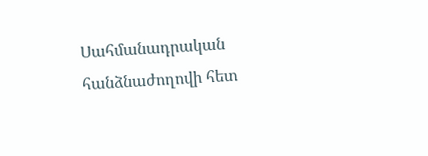Սահմանադրական հանձնաժողովի հետ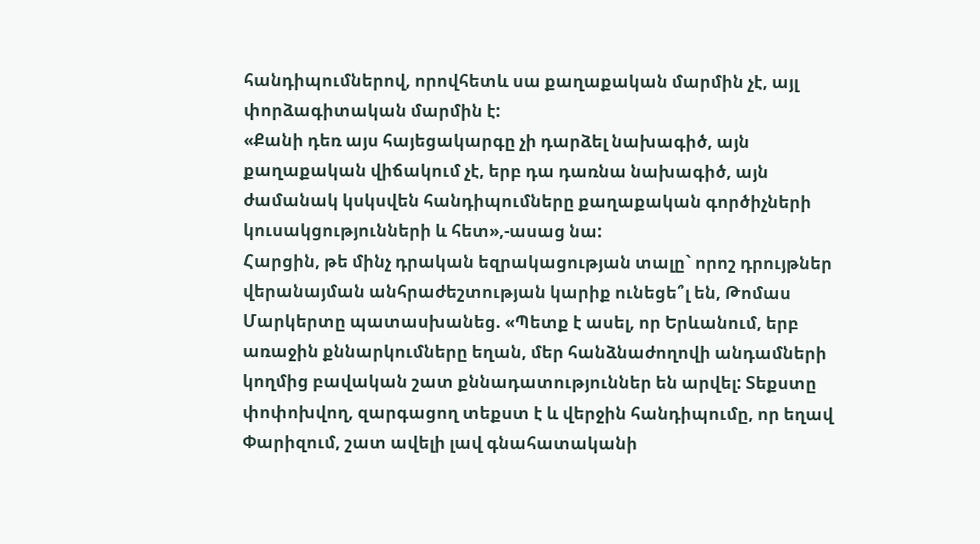հանդիպումներով, որովհետև սա քաղաքական մարմին չէ, այլ փորձագիտական մարմին է:
«Քանի դեռ այս հայեցակարգը չի դարձել նախագիծ, այն քաղաքական վիճակում չէ, երբ դա դառնա նախագիծ, այն ժամանակ կսկսվեն հանդիպումները քաղաքական գործիչների կուսակցությունների և հետ»,-ասաց նա:
Հարցին, թե մինչ դրական եզրակացության տալը` որոշ դրույթներ վերանայման անհրաժեշտության կարիք ունեցե՞լ են, Թոմաս Մարկերտը պատասխանեց. «Պետք է ասել, որ Երևանում, երբ առաջին քննարկումները եղան, մեր հանձնաժողովի անդամների կողմից բավական շատ քննադատություններ են արվել: Տեքստը փոփոխվող, զարգացող տեքստ է և վերջին հանդիպումը, որ եղավ Փարիզում, շատ ավելի լավ գնահատականի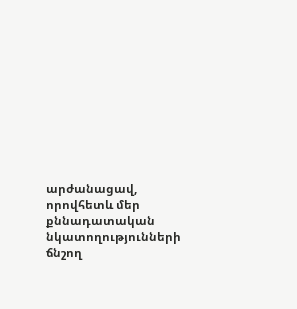արժանացավ, որովհետև մեր քննադատական նկատողությունների ճնշող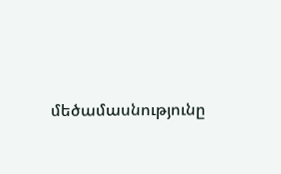մեծամասնությունը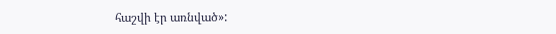հաշվի էր առնված»: